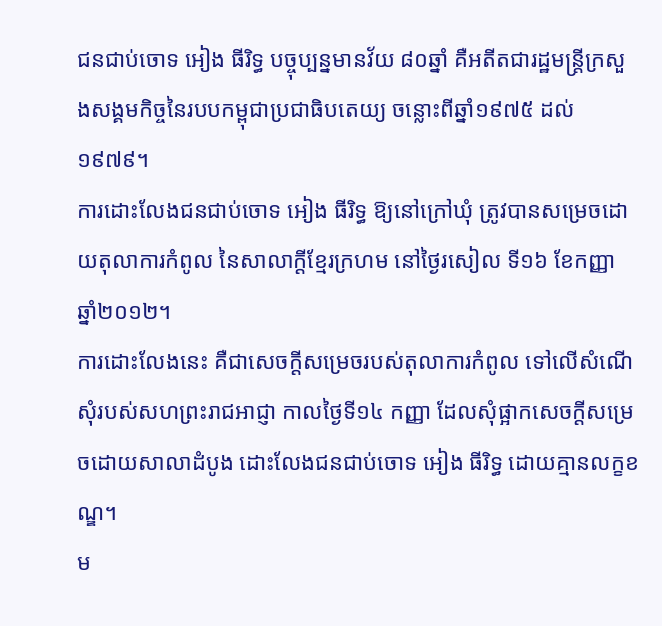ជនជាប់ចោទ អៀង ធីរិទ្ធ បច្ចុប្បន្នមានវ័យ ៨០ឆ្នាំ គឺអតីតជារដ្ឋមន្ត្រីក្រសួងសង្គមកិច្ចនៃរបបកម្ពុជាប្រជាធិបតេយ្យ ចន្លោះពីឆ្នាំ១៩៧៥ ដល់១៩៧៩។
ការដោះលែងជនជាប់ចោទ អៀង ធីរិទ្ធ ឱ្យនៅក្រៅឃុំ ត្រូវបានសម្រេចដោយតុលាការកំពូល នៃសាលាក្ដីខ្មែរក្រហម នៅថ្ងៃរសៀល ទី១៦ ខែកញ្ញា ឆ្នាំ២០១២។
ការដោះលែងនេះ គឺជាសេចក្ដីសម្រេចរបស់តុលាការកំពូល ទៅលើសំណើសុំរបស់សហព្រះរាជអាជ្ញា កាលថ្ងៃទី១៤ កញ្ញា ដែលសុំផ្អាកសេចក្ដីសម្រេចដោយសាលាដំបូង ដោះលែងជនជាប់ចោទ អៀង ធីរិទ្ធ ដោយគ្មានលក្ខខណ្ឌ។
ម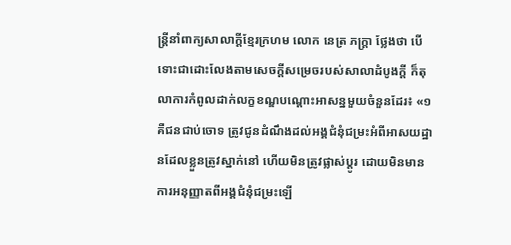ន្ត្រីនាំពាក្យសាលាក្ដីខ្មែរក្រហម លោក នេត្រ ភក្ត្រា ថ្លែងថា បើទោះជាដោះលែងតាមសេចក្ដីសម្រេចរបស់សាលាដំបូងក្ដី ក៏តុលាការកំពូលដាក់លក្ខខណ្ឌបណ្ដោះអាសន្នមួយចំនួនដែរ៖ «១ គឺជនជាប់ចោទ ត្រូវជូនដំណឹងដល់អង្គជំនុំជម្រះអំពីអាសយដ្ឋានដែលខ្លួនត្រូវស្នាក់នៅ ហើយមិនត្រូវផ្លាស់ប្ដូរ ដោយមិនមានការអនុញ្ញាតពីអង្គជំនុំជម្រះឡើ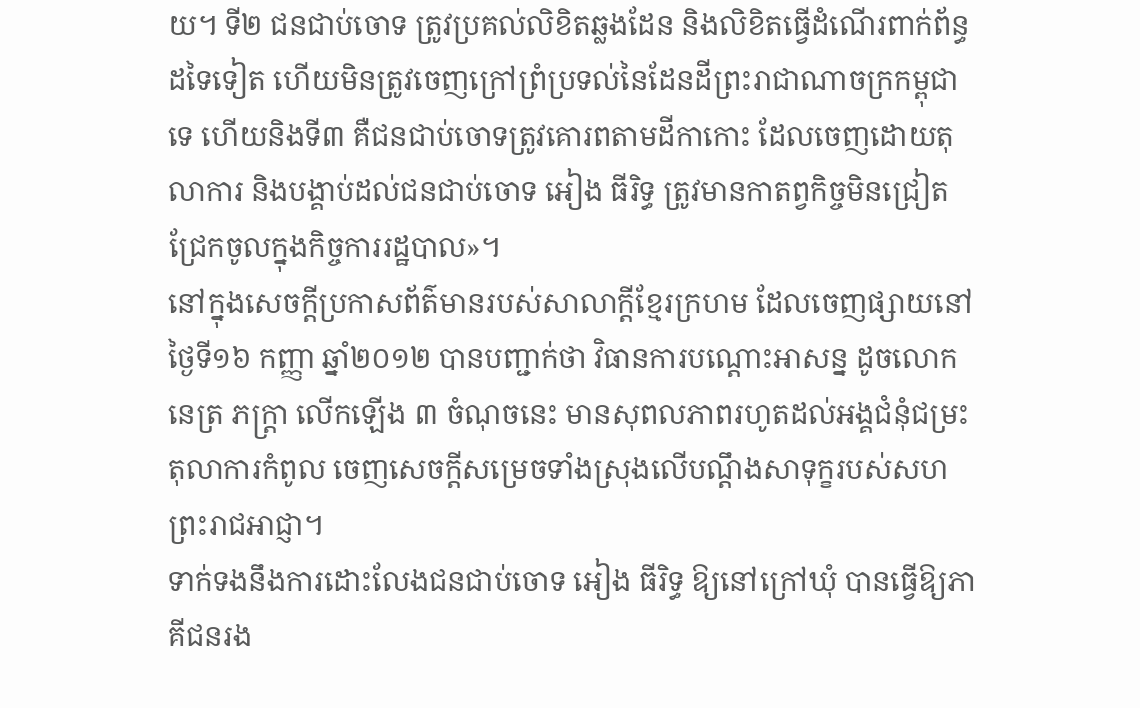យ។ ទី២ ជនជាប់ចោទ ត្រូវប្រគល់លិខិតឆ្លងដែន និងលិខិតធ្វើដំណើរពាក់ព័ន្ធដទៃទៀត ហើយមិនត្រូវចេញក្រៅព្រំប្រទល់នៃដែនដីព្រះរាជាណាចក្រកម្ពុជាទេ ហើយនិងទី៣ គឺជនជាប់ចោទត្រូវគោរពតាមដីកាកោះ ដែលចេញដោយតុលាការ និងបង្គាប់ដល់ជនជាប់ចោទ អៀង ធីរិទ្ធ ត្រូវមានកាតព្វកិច្ចមិនជ្រៀតជ្រែកចូលក្នុងកិច្ចការរដ្ឋបាល»។
នៅក្នុងសេចក្ដីប្រកាសព័ត៌មានរបស់សាលាក្ដីខ្មែរក្រហម ដែលចេញផ្សាយនៅថ្ងៃទី១៦ កញ្ញា ឆ្នាំ២០១២ បានបញ្ជាក់ថា វិធានការបណ្ដោះអាសន្ន ដូចលោក នេត្រ ភក្ត្រា លើកឡើង ៣ ចំណុចនេះ មានសុពលភាពរហូតដល់អង្គជំនុំជម្រះតុលាការកំពូល ចេញសេចក្ដីសម្រេចទាំងស្រុងលើបណ្ដឹងសាទុក្ខរបស់សហព្រះរាជអាជ្ញា។
ទាក់ទងនឹងការដោះលែងជនជាប់ចោទ អៀង ធីរិទ្ធ ឱ្យនៅក្រៅឃុំ បានធ្វើឱ្យភាគីជនរង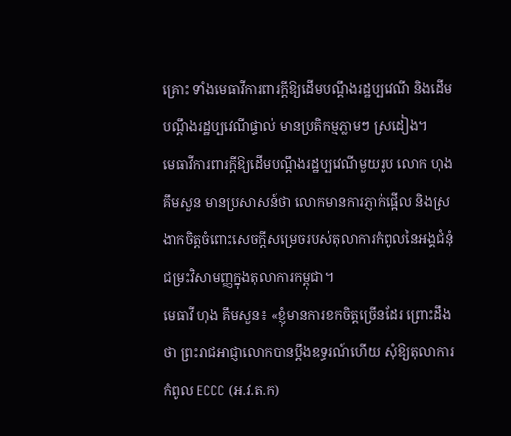គ្រោះ ទាំងមេធាវីការពារក្ដីឱ្យដើមបណ្ដឹងរដ្ឋប្បវេណី និងដើមបណ្ដឹងរដ្ឋប្បវេណីផ្ទាល់ មានប្រតិកម្មភ្លាមៗ ស្រដៀង។
មេធាវីការពារក្ដីឱ្យដើមបណ្ដឹងរដ្ឋប្បវេណីមួយរូប លោក ហុង គឹមសួន មានប្រសាសន៍ថា លោកមានការភ្ញាក់ផ្អើល និងស្រងាកចិត្តចំពោះសេចក្ដីសម្រេចរបស់តុលាការកំពូលនៃអង្គជំនុំជម្រះវិសាមញ្ញក្នុងតុលាការកម្ពុជា។
មេធាវី ហុង គឹមសួន៖ «ខ្ញុំមានការខកចិត្តច្រើនដែរ ព្រោះដឹងថា ព្រះរាជអាជ្ញាលោកបានប្ដឹងឧទ្ធរណ៍ហើយ សុំឱ្យតុលាការកំពូល ECCC (អ.វ.ត.ក)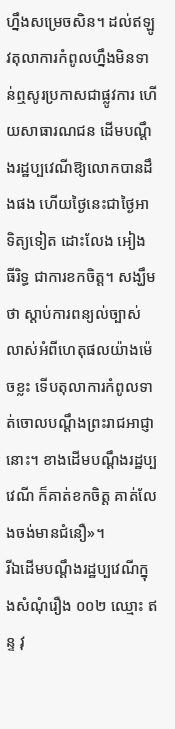ហ្នឹងសម្រេចសិន។ ដល់ឥឡូវតុលាការកំពូលហ្នឹងមិនទាន់ឮសូរប្រកាសជាផ្លូវការ ហើយសាធារណជន ដើមបណ្ដឹងរដ្ឋប្បវេណីឱ្យលោកបានដឹងផង ហើយថ្ងៃនេះជាថ្ងៃអាទិត្យទៀត ដោះលែង អៀង ធីរិទ្ធ ជាការខកចិត្ត។ សង្ឃឹមថា ស្ដាប់ការពន្យល់ច្បាស់លាស់អំពីហេតុផលយ៉ាងម៉េចខ្លះ ទើបតុលាការកំពូលទាត់ចោលបណ្ដឹងព្រះរាជអាជ្ញានោះ។ ខាងដើមបណ្ដឹងរដ្ឋប្បវេណី ក៏គាត់ខកចិត្ត គាត់លែងចង់មានជំនឿ»។
រីឯដើមបណ្ដឹងរដ្ឋប្បវេណីក្នុងសំណុំរឿង ០០២ ឈ្មោះ ឥន្ទ វុ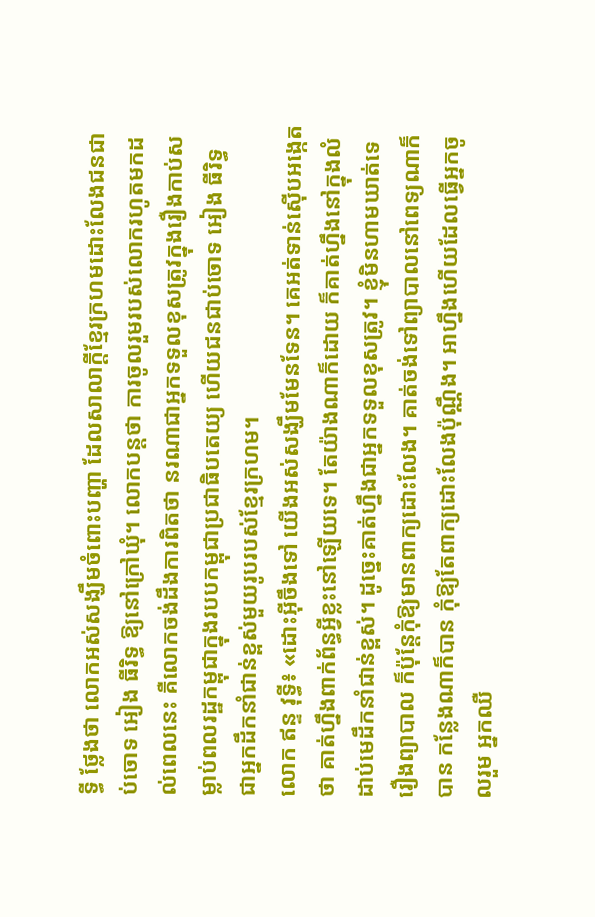ទ្ធី ថ្លែងថា លោកអស់សង្ឃឹមចំពោះបញ្ហា ដែលសាលាក្ដីខ្មែរក្រហមដោះលែងជនជាប់ចោទ អៀង ធីរិទ្ធ ឱ្យនៅក្រៅឃុំ។ លោកបន្តថា ការចូលរួមរបស់លោករហូតមកដល់ពេលនេះ គឺលោកចង់ដឹងការពិតថា នរណាជាអ្នកទទួលខុសត្រូវក្នុងរឿងកាប់សម្លាប់ពលរដ្ឋកម្ពុជាក្នុងរបបកម្ពុជាប្រជាធិបតេយ្យ ហើយជនជាប់ចោទ អៀង ធីរិទ្ធ ជាអ្នកដឹកនាំជាន់ខ្ពស់មួយរូបរបស់ខ្មែរក្រហម។
លោក ឥន្ទ វុទ្ធី៖ «ដោះអ៊ីចឹងទៅ យើងអស់សង្ឃឹមមែនទែន។ គេអត់ទាន់ស៊ើបអង្កេតថា គាត់ហ្នឹងពាក់ព័ន្ធអ្វីខ្លះនៅឡើយទេ។ តែយ៉ាងណាក៏ដោយ ក៏គាត់ហ្នឹងនៅក្នុងលំដាប់មេដឹកនាំជាន់ខ្ពស់។ ដូច្នេះគាត់ហ្នឹងជាអ្នកទទួលខុសត្រូវ។ ខ្ញុំមិនហាមឃាត់ទេរឿងព្យាបាល ក៏ប៉ុន្តែកុំឱ្យមានពាក្យដោះលែង។ គាត់ចង់ទៅព្យាបាលនៅពេទ្យណាក៏បាន កន្លែងណាក៏បាន កុំឱ្យតែពាក្យដោះលែងប៉ុណ្ណឹង។ អាហ្នឹងហើយដែលធ្វើអ្នកចូលរួម អ្នកឈឺ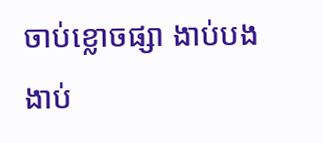ចាប់ខ្លោចផ្សា ងាប់បងងាប់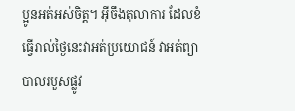ប្អូនអត់អស់ចិត្ត។ អ៊ីចឹងតុលាការ ដែលខំធ្វើរាល់ថ្ងៃនេះវាអត់ប្រយោជន៍ វាអត់ព្យាបាលរបួសផ្លូវ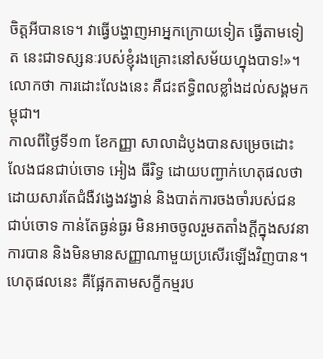ចិត្តអីបានទេ។ វាធ្វើបង្ហាញអាអ្នកក្រោយទៀត ធ្វើតាមទៀត នេះជាទស្សនៈរបស់ខ្ញុំរងគ្រោះនៅសម័យហ្នុងបាទ!»។
លោកថា ការដោះលែងនេះ គឺជះឥទ្ធិពលខ្លាំងដល់សង្គមកម្ពុជា។
កាលពីថ្ងៃទី១៣ ខែកញ្ញា សាលាដំបូងបានសម្រេចដោះលែងជនជាប់ចោទ អៀង ធីរិទ្ធ ដោយបញ្ជាក់ហេតុផលថា ដោយសារតែជំងឺវង្វេងវង្វាន់ និងបាត់ការចងចាំរបស់ជនជាប់ចោទ កាន់តែធ្ងន់ធ្ងរ មិនអាចចូលរួមតតាំងក្ដីក្នុងសវនាការបាន និងមិនមានសញ្ញាណាមួយប្រសើរឡើងវិញបាន។ ហេតុផលនេះ គឺផ្អែកតាមសក្ខីកម្មរប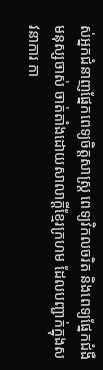ស់អ្នកជំនាញផ្នែកពេទ្យចិត្តសាស្ត្រ ពេទ្យវិកលចរិត និងពេទ្យផ្នែកជំងឺមនុស្សចាស់ ចាត់តាំងដោយសាលាក្ដីខ្មែរក្រហម ដែលបញ្ជាក់ក្នុងសវនាការ កា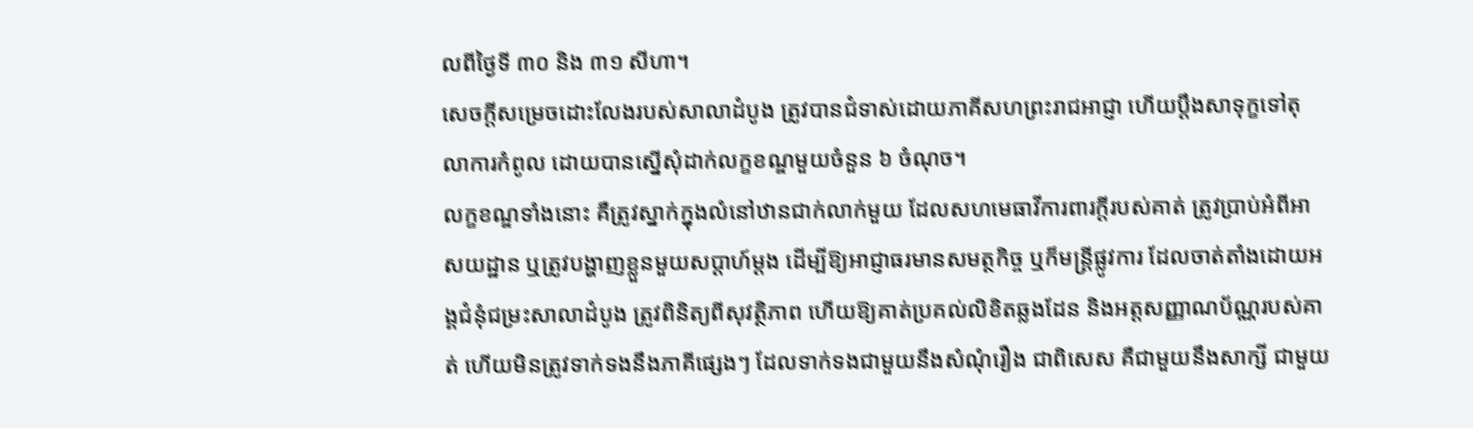លពីថ្ងៃទី ៣០ និង ៣១ សីហា។
សេចក្ដីសម្រេចដោះលែងរបស់សាលាដំបូង ត្រូវបានជំទាស់ដោយភាគីសហព្រះរាជអាជ្ញា ហើយប្ដឹងសាទុក្ខទៅតុលាការកំពូល ដោយបានស្នើសុំដាក់លក្ខខណ្ឌមួយចំនួន ៦ ចំណុច។
លក្ខខណ្ឌទាំងនោះ គឺត្រូវស្នាក់ក្នុងលំនៅឋានជាក់លាក់មួយ ដែលសហមេធាវីការពារក្ដីរបស់គាត់ ត្រូវប្រាប់អំពីអាសយដ្ឋាន ឬត្រូវបង្ហាញខ្លួនមួយសប្ដាហ៍ម្ដង ដើម្បីឱ្យអាជ្ញាធរមានសមត្ថកិច្ច ឬក៏មន្ត្រីផ្លូវការ ដែលចាត់តាំងដោយអង្គជំនុំជម្រះសាលាដំបូង ត្រូវពិនិត្យពីសុវត្ថិភាព ហើយឱ្យគាត់ប្រគល់លិខិតឆ្លងដែន និងអត្តសញ្ញាណប័ណ្ណរបស់គាត់ ហើយមិនត្រូវទាក់ទងនឹងភាគីផ្សេងៗ ដែលទាក់ទងជាមួយនឹងសំណុំរឿង ជាពិសេស គឺជាមួយនឹងសាក្សី ជាមួយ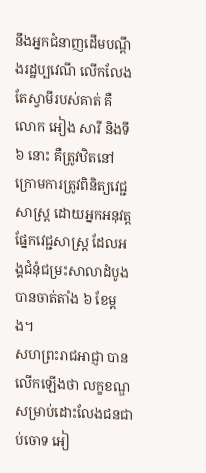នឹងអ្នកជំនាញដើមបណ្ដឹងរដ្ឋប្បវេណី លើកលែងតែស្វាមីរបស់គាត់ គឺលោក អៀង សារី និងទី ៦ នោះ គឺត្រូវឋិតនៅក្រោមការត្រូវពិនិត្យវេជ្ជសាស្ត្រ ដោយអ្នកអនុវត្តផ្នែកវេជ្ជសាស្ត្រ ដែលអង្គជំនុំជម្រះសាលាដំបូងបានចាត់តាំង ៦ ខែម្ដង។
សហព្រះរាជអាជ្ញា បានលើកឡើងថា លក្ខខណ្ឌសម្រាប់ដោះលែងជនជាប់ចោទ អៀ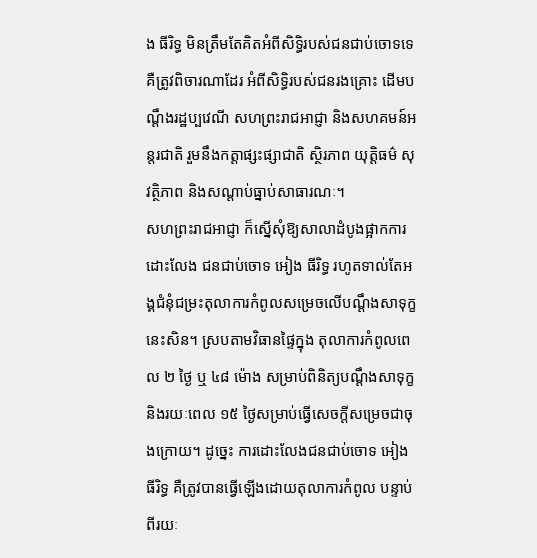ង ធីរិទ្ធ មិនត្រឹមតែគិតអំពីសិទ្ធិរបស់ជនជាប់ចោទទេ គឺត្រូវពិចារណាដែរ អំពីសិទ្ធិរបស់ជនរងគ្រោះ ដើមបណ្ដឹងរដ្ឋប្បវេណី សហព្រះរាជអាជ្ញា និងសហគមន៍អន្តរជាតិ រួមនឹងកត្តាផ្សះផ្សាជាតិ ស្ថិរភាព យុត្តិធម៌ សុវត្ថិភាព និងសណ្ដាប់ធ្នាប់សាធារណៈ។
សហព្រះរាជអាជ្ញា ក៏ស្នើសុំឱ្យសាលាដំបូងផ្អាកការដោះលែង ជនជាប់ចោទ អៀង ធីរិទ្ធ រហូតទាល់តែអង្គជំនុំជម្រះតុលាការកំពូលសម្រេចលើបណ្ដឹងសាទុក្ខនេះសិន។ ស្របតាមវិធានផ្ទៃក្នុង តុលាការកំពូលពេល ២ ថ្ងៃ ឬ ៤៨ ម៉ោង សម្រាប់ពិនិត្យបណ្ដឹងសាទុក្ខ និងរយៈពេល ១៥ ថ្ងៃសម្រាប់ធ្វើសេចក្ដីសម្រេចជាចុងក្រោយ។ ដូច្នេះ ការដោះលែងជនជាប់ចោទ អៀង ធីរិទ្ធ គឺត្រូវបានធ្វើឡើងដោយតុលាការកំពូល បន្ទាប់ពីរយៈ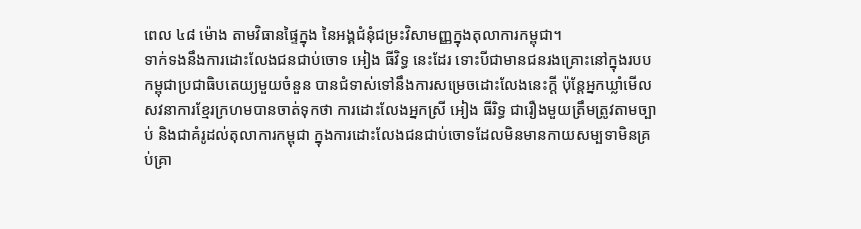ពេល ៤៨ ម៉ោង តាមវិធានផ្ទៃក្នុង នៃអង្គជំនុំជម្រះវិសាមញ្ញក្នុងតុលាការកម្ពុជា។
ទាក់ទងនឹងការដោះលែងជនជាប់ចោទ អៀង ធីវិទ្ធ នេះដែរ ទោះបីជាមានជនរងគ្រោះនៅក្នុងរបបកម្ពុជាប្រជាធិបតេយ្យមួយចំនួន បានជំទាស់ទៅនឹងការសម្រេចដោះលែងនេះក្ដី ប៉ុន្តែអ្នកឃ្លាំមើលសវនាការខ្មែរក្រហមបានចាត់ទុកថា ការដោះលែងអ្នកស្រី អៀង ធីរិទ្ធ ជារឿងមួយត្រឹមត្រូវតាមច្បាប់ និងជាគំរូដល់តុលាការកម្ពុជា ក្នុងការដោះលែងជនជាប់ចោទដែលមិនមានកាយសម្បទាមិនគ្រប់គ្រា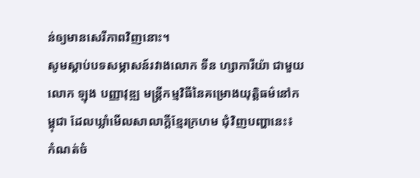ន់ឲ្យមានសេរីភាពវិញនោះ។
សូមស្ដាប់បទសម្ភាសន៍រវាងលោក ទីន ហ្សាការីយ៉ា ជាមួយលោក ឡុង បញ្ញាវុឌ្ឍ មន្ត្រីកម្មវិធីនៃគម្រោងយុត្តិធម៌នៅកម្ពុជា ដែលឃ្លាំមើលសាលាក្ដីខ្មែរក្រហម ជុំវិញបញ្ហានេះ៖
កំណត់ចំ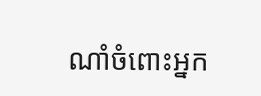ណាំចំពោះអ្នក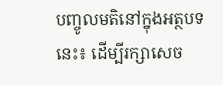បញ្ចូលមតិនៅក្នុងអត្ថបទនេះ៖ ដើម្បីរក្សាសេច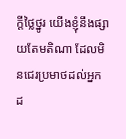ក្ដីថ្លៃថ្នូរ យើងខ្ញុំនឹងផ្សាយតែមតិណា ដែលមិនជេរប្រមាថដល់អ្នកដ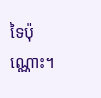ទៃប៉ុណ្ណោះ។